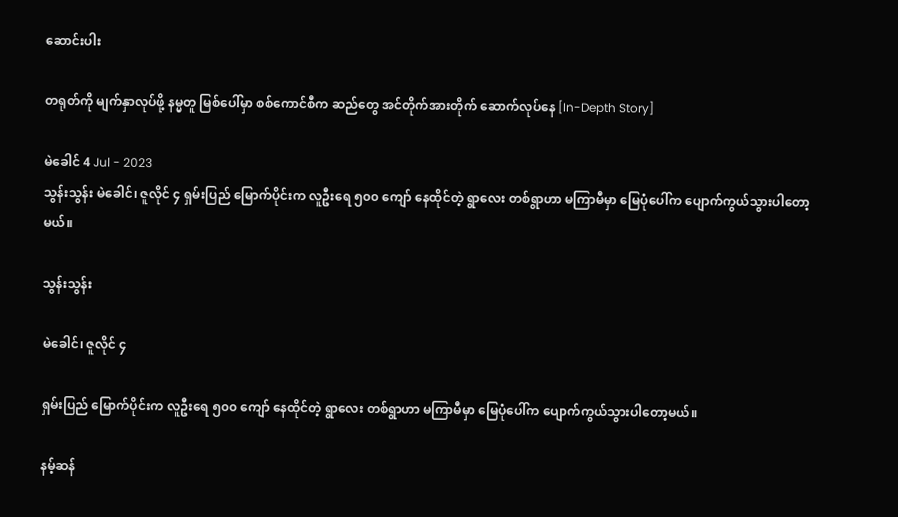ဆောင်းပါး

တရုတ်ကို မျက်နှာလုပ်ဖို့ နမ္မတူ မြစ်ပေါ်မှာ စစ်ကောင်စီက ဆည်တွေ အင်တိုက်အားတိုက် ဆောက်လုပ်နေ [In-Depth Story]

မဲခေါင် 4 Jul - 2023
သွန်းသွန်း မဲခေါင်၊ ဇူလိုင် ၄ ရှမ်းပြည် မြောက်ပိုင်းက လူဦးရေ ၅၀၀ ကျော် နေထိုင်တဲ့ ရွာလေး တစ်ရွာဟာ မကြာမီမှာ မြေပုံပေါ်က ပျောက်ကွယ်သွားပါတော့မယ်။

သွန်းသွန်း

မဲခေါင်၊ ဇူလိုင် ၄

ရှမ်းပြည် မြောက်ပိုင်းက လူဦးရေ ၅၀၀ ကျော် နေထိုင်တဲ့ ရွာလေး တစ်ရွာဟာ မကြာမီမှာ မြေပုံပေါ်က ပျောက်ကွယ်သွားပါတော့မယ်။

နမ့်ဆန်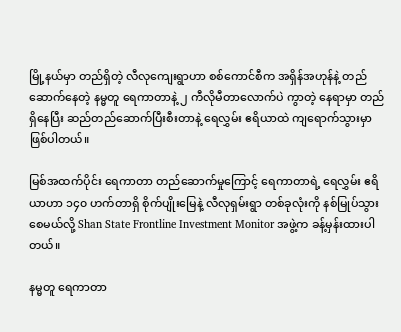မြို့နယ်မှာ တည်ရှိတဲ့ လီလုကျေးရွာဟာ စစ်ကောင်စီက အရှိန်အဟုန်နဲ့ တည်ဆောက်နေတဲ့ နမ္မတူ ရေကာတာနဲ့ ၂ ကီလိုမီတာလောက်ပဲ ကွာတဲ့ နေရာမှာ တည်ရှိနေပြီး ဆည်တည်ဆောက်ပြီးစီးတာနဲ့ ရေလွှမ်း ဧရိယာထဲ ကျရောက်သွားမှာ ဖြစ်ပါတယ်။

မြစ်အထက်ပိုင်း ရေကာတာ တည်ဆောက်မှုကြောင့် ရေကာတာရဲ့ ရေလွှမ်း ဧရိယာဟာ ၁၄၀ ဟက်တာရှိ စိုက်ပျိုးမြေနဲ့ လီလုရှမ်းရွာ တစ်ခုလုံးကို နစ်မြုပ်သွားစေမယ်လို့ Shan State Frontline Investment Monitor အဖွဲ့က ခန့်မှန်းထားပါတယ်။

နမ္မတူ ရေကာတာ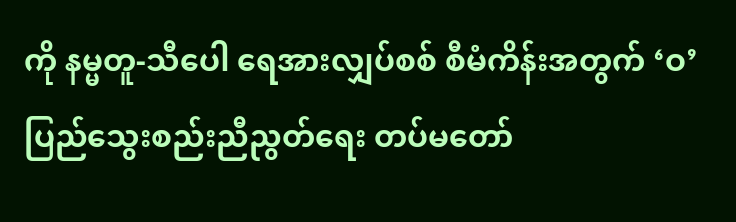ကို နမ္မတူ-သီပေါ ရေအားလျှပ်စစ် စီမံကိန်းအတွက် ‘ဝ’ပြည်သွေးစည်းညီညွတ်ရေး တပ်မတော်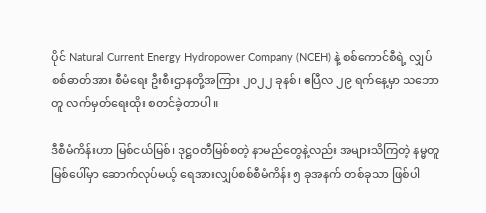ပိုင် Natural Current Energy Hydropower Company (NCEH) နဲ့ စစ်ကောင်စီရဲ့ လျှပ်စစ်ဓာတ်အား စီမံရေး ဦးစီးဌာနတို့အကြား ၂၀၂၂ ခုနစ်၊ ဧပြီလ ၂၉ ရက်နေ့မှာ သဘောတူ လက်မှတ်ရေးထိုး စတင်ခဲ့တာပါ။

ဒီစီမံကိန်းဟာ မြစ်ငယ်မြစ်၊ ဒုဋ္ဌဝတီမြစ်စတဲ့ နာမည်တွေနဲ့လည်း အများသိကြတဲ့ နမ္မတူမြစ်ပေါ်မှာ ဆောက်လုပ်မယ့် ရေအားလျှပ်စစ်စီမံကိန်း ၅ ခုအနက် တစ်ခုသာ ဖြစ်ပါ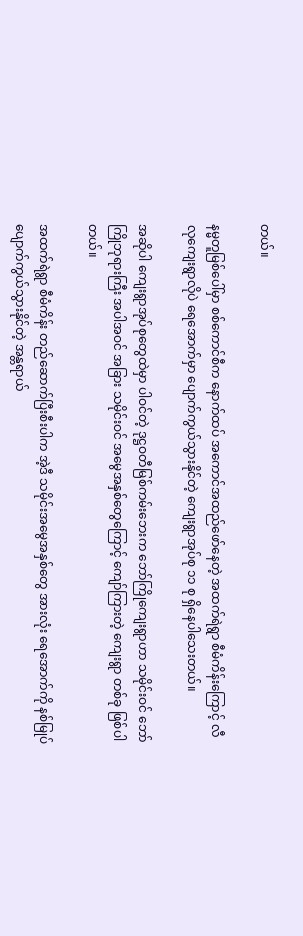တယ်။

နမ္မတူမြစ်ပေါ်မှာ စစ်ကောင်စီက နောက်ထပ် အကောင်အထည်ဖော်နေတဲ့ အထက်ရဲရွာ စီမံကိန်းကြောင့် လီလုကျေးရွာလိုပဲ ရေအောက်မှာ ပျောက်ကွယ်သွားနိုင်တဲ့ ကျေးရွာအုပ်စု ၁၁ စု ရှိနေပါသေးတယ်။

အဆိုပါ ကျေးရွာအုပ်စုတွေထဲမှာ ပါဝင်တဲ့ ဒုဋ္ဌဝတီမြစ်ကမ်းဘေးက ဘော်ကြိုကျေးရွာဟာ သမိုင်းဝင် ဘော်ကြိုဘုရားကြီး အပါအဝင် အခြား သမိုင်းဝင် အမွေအနှစ်တွေကြောင့် ကျော်ကြားတဲ့ ကျေးရွာ တစ်ခု ဖြစ်ပါတယ်။

အထက်ရဲရွာ စီမံကိန်း တည်ဆောက်ပြီးစီးပါက အဲ့ဒီ သမိုင်းအမွေအနှစ်တွေ အားလုံး ရေအောက်ကို နစ်မြုပ် ပျောက်ကွယ်သွားနိုင်တဲ့ အန္တရာယ်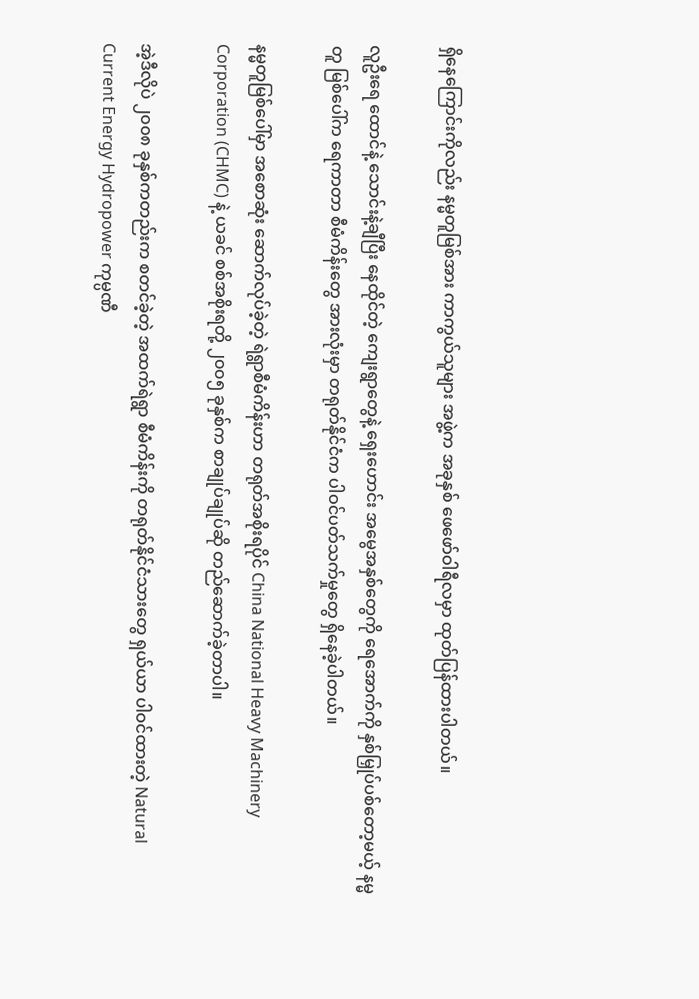ရှိနေကြောင်းကိုလည်း နမ္မတူမြစ်အား ကာကွယ်သူများ အဖွဲ့က အခုနှစ် ဖေဖော်ဝါရီလမှာ ထုတ်ပြန်ထားပါတယ်။

လူဦးရေ ထောင်နဲ့ သောင်းနဲ့ချီပြီး နေထိုင်တဲ့ ကျေးရွာတွေနဲ့ ရှေးဟောင်း အမွေအနှစ်တွေကို ရေအောက်ကို နှစ်မြှုပ်ပစ်တော့မယ့် နမ္မတူ မြစ်ပေါ်က ရေကာတာ စီမံကိန်းတွေ အားလုံးမှာ တရုတ်နိုင်ငံက ပါဝင်ပတ်သက်မှုတွေ ရှိနေခဲ့ပါတယ်။

နမ္မတူမြစ်ပေါ်မှာ အစောဆုံး ဆောက်လုပ်ခဲ့တဲ့ ရဲရွာစီမံကိန်းဟာ တရုတ်အစိုးရပိုင် China National Heavy Machinery Corporation (CHMC) နဲ့ ယခင် စစ်အစိုးရတို့ ၂၀၀၅ ခုနှစ်က စာချုပ်ချုပ်ဆို တည်ဆောက်ခဲ့တာပါ။

အဲ့ဒီလိုပဲ ၂၀၀၈ ခုနှစ်ကတည်းက စတင်ခဲ့တဲ့ အထက်ရဲရွာ စီမံကိန်းကို တရုတ်နိုင်ငံသားတွေ ရှယ်ယာ ပါဝင်ထားတဲ့ Natural Current Energy Hydropower ကုမ္ပဏီ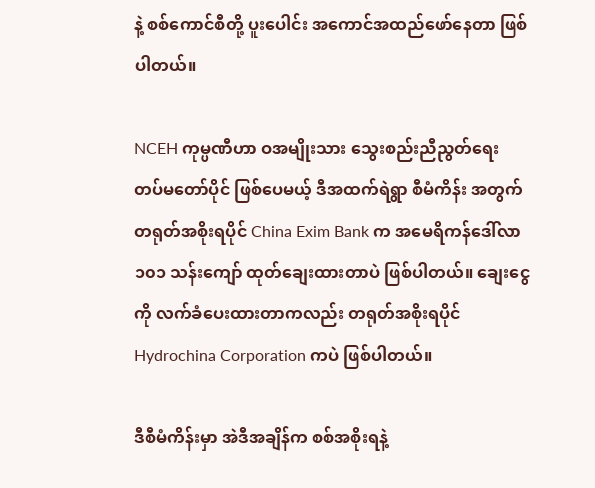နဲ့ စစ်ကောင်စီတို့ ပူးပေါင်း အကောင်အထည်ဖော်နေတာ ဖြစ်ပါတယ်။

NCEH ကုမ္ပဏီဟာ ဝအမျိုးသား သွေးစည်းညီညွတ်ရေး တပ်မတော်ပိုင် ဖြစ်ပေမယ့် ဒီအထက်ရဲရွာ စီမံကိန်း အတွက် တရုတ်အစိုးရပိုင် China Exim Bank က အမေရိကန်ဒေါ်လာ ၁၀၁ သန်းကျော် ထုတ်ချေးထားတာပဲ ဖြစ်ပါတယ်။ ချေးငွေကို လက်ခံပေးထားတာကလည်း တရုတ်အစိုးရပိုင် Hydrochina Corporation ကပဲ ဖြစ်ပါတယ်။

ဒီစီမံကိန်းမှာ အဲဒီအချိန်က စစ်အစိုးရနဲ့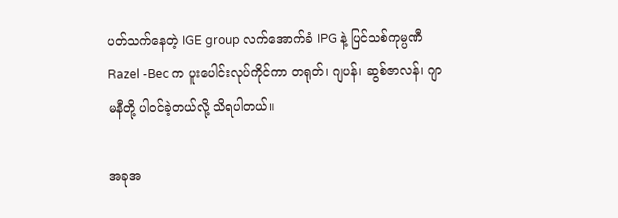ပတ်သက်နေတဲ့ IGE group လက်အောက်ခံ IPG နဲ့ ပြင်သစ်ကုမ္ပဏီ Razel -Bec က ပူးပေါင်းလုပ်ကိုင်ကာ တရုတ်၊ ဂျပန်၊ ဆွစ်ဇာလန်၊ ဂျာမနီတို့ ပါဝင်ခဲ့တယ်လို့ သိရပါတယ်။

အခုအ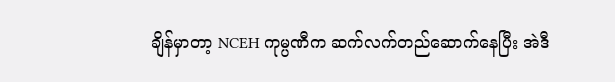ချိန်မှာတာ့ NCEH ကုမ္ပဏီက ဆက်လက်တည်ဆောက်နေပြီး အဲဒီ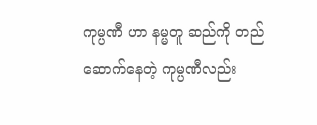ကုမ္ပဏီ ဟာ နမ္မတူ ဆည်ကို တည်ဆောက်နေတဲ့ ကုမ္ပဏီလည်း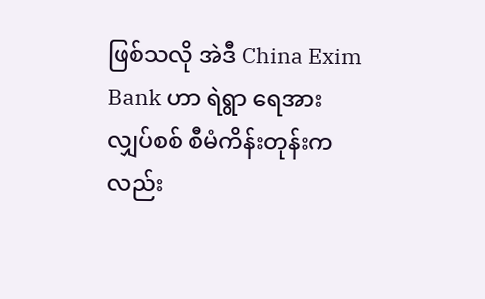ဖြစ်သလို အဲဒီ China Exim Bank ဟာ ရဲရွာ ရေအားလျှပ်စစ် စီမံကိန်းတုန်းကလည်း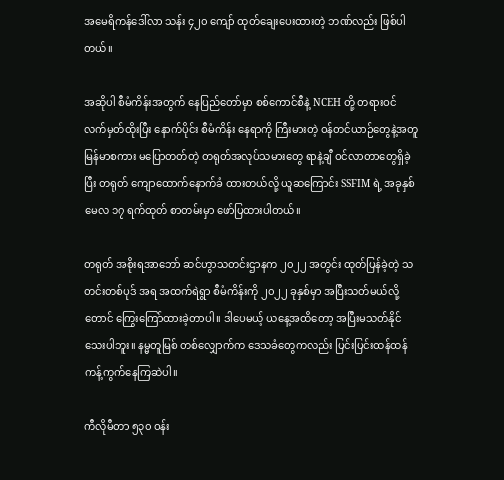အမေရိကန်ဒေါ်လာ သန်း ၄၂၀ ကျော် ထုတ်ချေးပေးထားတဲ့ ဘဏ်လည်း ဖြစ်ပါတယ်။

အဆိုပါ စီမံကိန်းအတွက် နေပြည်တော်မှာ စစ်ကောင်စီနဲ့ NCEH တို့ တရားဝင် လက်မှတ်ထိုးပြီး နောက်ပိုင်း စီမံကိန်း နေရာကို ကြီးမားတဲ့ ဝန်တင်ယာဉ်တွေနဲ့အတူ မြန်မာစကား မပြောတတ်တဲ့ တရုတ်အလုပ်သမားတွေ ရာနဲ့ချီ ဝင်လာတာတွေရှိခဲ့ပြီး တရုတ် ကျောထောက်နောက်ခံ ထားတယ်လို့ ယူဆကြောင်း SSFIM ရဲ့ အခုနှစ် မေလ ၁၇ ရက်ထုတ် စာတမ်းမှာ ဖော်ပြထားပါတယ်။

တရုတ် အစိုးရအာဘော် ဆင်ဟွာသတင်းဌာနက ၂၀၂၂ အတွင်း ထုတ်ပြန်ခဲ့တဲ့ သတင်းတစ်ပုဒ် အရ အထက်ရဲရွာ စီမံကိန်းကို ၂၀၂၂ ခုနှစ်မှာ အပြီးသတ်မယ်လို့တောင် ကြွေးကြော်ထားခဲ့တာပါ။ ဒါပေမယ့် ယနေ့အထိတော့ အပြီးမသတ်နိုင်သေးပါဘူး။ နမ္မတူမြစ် တစ်လျှောက်က ဒေသခံတွေကလည်း ပြင်းပြင်းထန်ထန် ကန့်ကွက်နေကြဆဲပါ။

ကီလိုမီတာ ၅၃၀ ဝန်း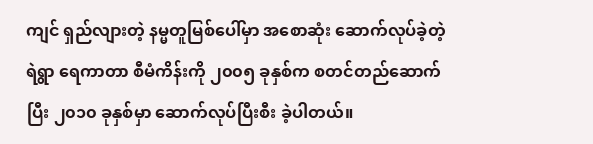ကျင် ရှည်လျားတဲ့ နမ္မတူမြစ်ပေါ်မှာ အစောဆုံး ဆောက်လုပ်ခဲ့တဲ့ ရဲရွာ ရေကာတာ စီမံကိန်းကို ၂၀၀၅ ခုနှစ်က စတင်တည်ဆောက်ပြီး ၂၀၁၀ ခုနှစ်မှာ ဆောက်လုပ်ပြီးစီး ခဲ့ပါတယ်။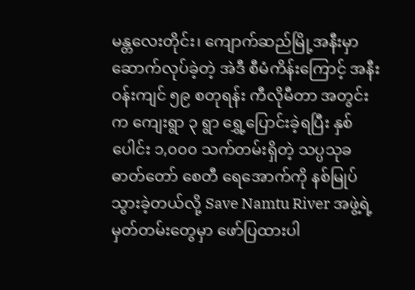မန္တလေးတိုင်း၊ ကျောက်ဆည်မြို့အနီးမှာ ဆောက်လုပ်ခဲ့တဲ့ အဲဒီ စီမံကိန်းကြောင့် အနီးဝန်းကျင် ၅၉ စတုရန်း ကီလိုမီတာ အတွင်းက ကျေးရွာ ၃ ရွာ ရွှေ့ပြောင်းခဲ့ရပြီး နှစ်ပေါင်း ၁,၀၀၀ သက်တမ်းရှိတဲ့ သပ္ပသုခ ဓာတ်တော် စေတီ ရေအောက်ကို နစ်မြုပ်သွားခဲ့တယ်လို့ Save Namtu River အဖွဲ့ရဲ့ မှတ်တမ်းတွေမှာ ဖော်ပြထားပါ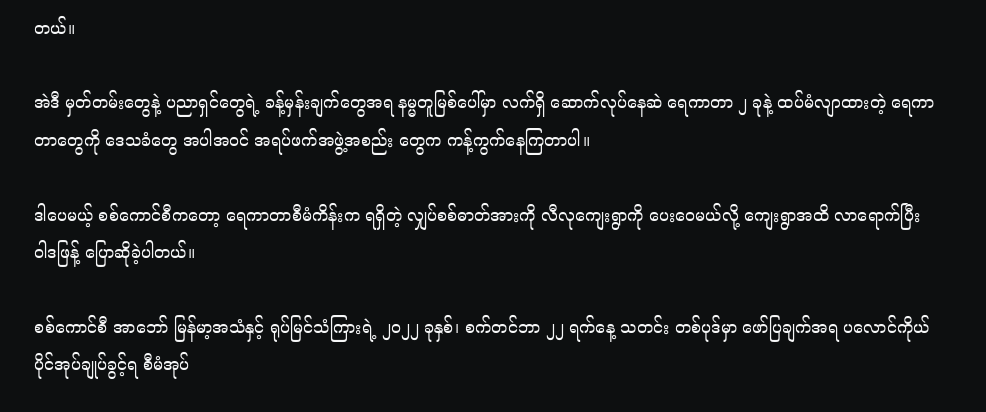တယ်။

အဲဒီ မှတ်တမ်းတွေနဲ့ ပညာရှင်တွေရဲ့ ခန့်မှန်းချက်တွေအရ နမ္မတူမြစ်ပေါ်မှာ လက်ရှိ ဆောက်လုပ်နေဆဲ ရေကာတာ ၂ ခုနဲ့ ထပ်မံလျာထားတဲ့ ရေကာတာတွေကို ဒေသခံတွေ အပါအဝင် အရပ်ဖက်အဖွဲ့အစည်း တွေက ကန့်ကွက်နေကြတာပါ။

ဒါပေမယ့် စစ်ကောင်စီကတော့ ရေကာတာစီမံကိန်းက ရရှိတဲ့ လျှပ်စစ်ဓာတ်အားကို လီလုကျေးရွာကို ပေးဝေမယ်လို့ ကျေးရွာအထိ လာရောက်ပြီး ဝါဒဖြန့် ပြောဆိုခဲ့ပါတယ်။

စစ်ကောင်စီ အာဘော် မြန်မာ့အသံနှင့် ရုပ်မြင်သံကြားရဲ့ ၂၀၂၂ ခုနှစ်၊ စက်တင်ဘာ ၂၂ ရက်နေ့ သတင်း တစ်ပုဒ်မှာ ဖော်ပြချက်အရ ပလောင်ကိုယ်ပိုင်အုပ်ချုပ်ခွင့်ရ စီမံအုပ်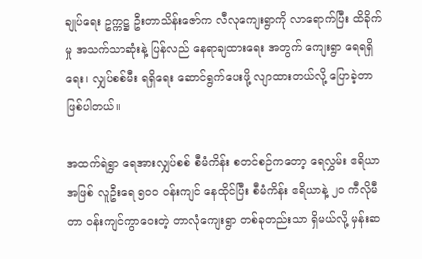ချုပ်ရေး ဥက္ကဋ္ဌ ဦးတာသိန်းဇော်က လီလုကျေးရွာကို လာရောက်ပြီး ထိခိုက်မှု အသက်သာဆုံးနဲ့ ပြန်လည် နေရာချထားရေး အတွက် ကျေးရွာ ရေရရှိရေး၊ လျှပ်စစ်မီး ရရှိရေး ဆောင်ရွက်ပေးဖို့ လျာထားတယ်လို့ ပြောခဲ့တာ ဖြစ်ပါတယ်။

အထက်ရဲရွာ ရေအားလျှပ်စစ် စီမံကိန်း စတင်စဉ်ကတော့ ရေလွှမ်း ဧရိယာအဖြစ် လူဦးရေ ၅၀၀ ဝန်းကျင် နေထိုင်ပြီး စီမံကိန်း ဧရိယာနဲ့ ၂၀ ကီလိုမီတာ ဝန်းကျင်ကွာဝေးတဲ့ တာလုံကျေးရွာ တစ်ခုတည်းသာ ရှိမယ်လို့ မှန်းဆ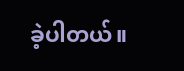ခဲ့ပါတယ်။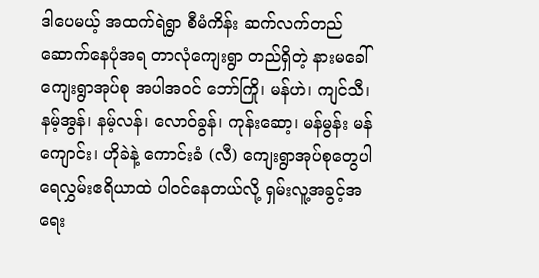ဒါပေမယ့် အထက်ရဲရွာ စီမံကိန်း ဆက်လက်တည်ဆောက်နေပုံအရ တာလုံကျေးရွာ တည်ရှိတဲ့ နားမခေါ်ကျေးရွာအုပ်စု အပါအဝင် ဘော်ကြို၊ မန်ဟဲ၊ ကျင်သီ၊ နမ့်အွန်၊ နမ့်လန်၊ လောဝ်ခွန်၊ ကုန်းဆော့၊ မန်မွန်း မန်ကျောင်း၊ ဟိုခဲနဲ့ ကောင်းခံ (လီ) ကျေးရွာအုပ်စုတွေပါ ရေလွှမ်းဧရိယာထဲ ပါဝင်နေတယ်လို့ ရှမ်းလူ့အခွင့်အရေး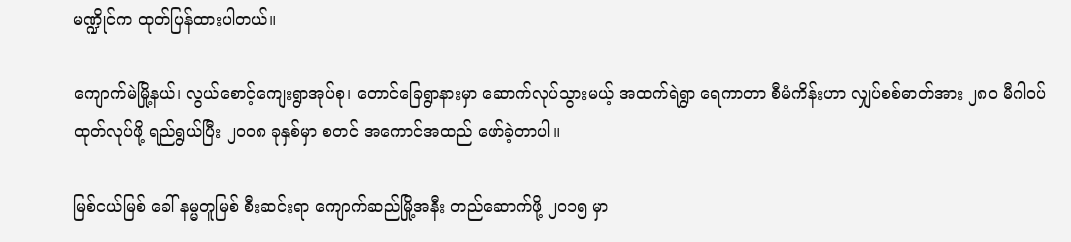မဏ္ဍိုင်က ထုတ်ပြန်ထားပါတယ်။

ကျောက်မဲမြို့နယ်၊ လွယ်စောင့်ကျေးရွာအုပ်စု၊ တောင်ခြေရွာနားမှာ ဆောက်လုပ်သွားမယ့် အထက်ရဲရွာ ရေကာတာ စီမံကိန်းဟာ လျှပ်စစ်ဓာတ်အား ၂၈၀ မီဂါဝပ် ထုတ်လုပ်ဖို့ ရည်ရွယ်ပြီး ၂၀၀၈ ခုနှစ်မှာ စတင် အကောင်အထည် ဖော်ခဲ့တာပါ။

မြစ်ငယ်မြစ် ခေါ် နမ္မတူမြစ် စီးဆင်းရာ ကျောက်ဆည်မြို့အနီး တည်ဆောက်ဖို့ ၂၀၁၅ မှာ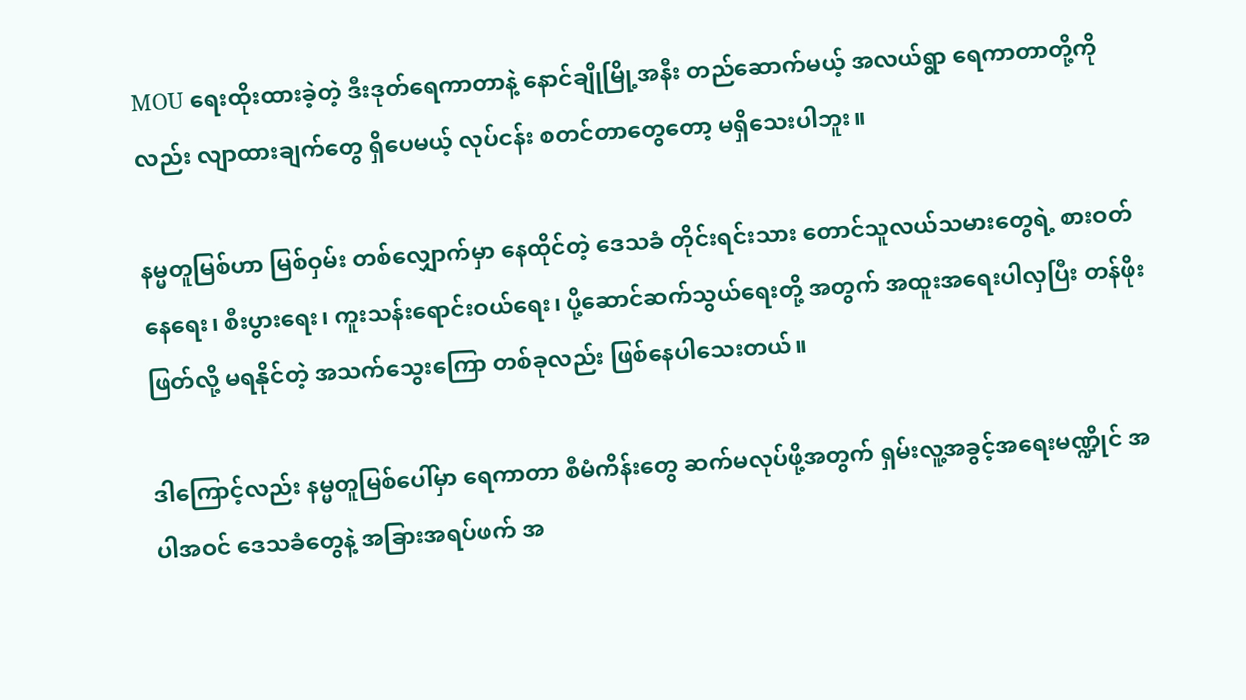MOU ရေးထိုးထားခဲ့တဲ့ ဒီးဒုတ်ရေကာတာနဲ့ နောင်ချိုမြို့အနီး တည်ဆောက်မယ့် အလယ်ရွာ ရေကာတာတို့ကိုလည်း လျာထားချက်တွေ ရှိပေမယ့် လုပ်ငန်း စတင်တာတွေတော့ မရှိသေးပါဘူး။

နမ္မတူမြစ်ဟာ မြစ်ဝှမ်း တစ်လျှောက်မှာ နေထိုင်တဲ့ ဒေသခံ တိုင်းရင်းသား တောင်သူလယ်သမားတွေရဲ့ စားဝတ်နေရေး၊ စီးပွားရေး၊ ကူးသန်းရောင်းဝယ်ရေး၊ ပို့ဆောင်ဆက်သွယ်ရေးတို့ အတွက် အထူးအရေးပါလှပြီး တန်ဖိုးဖြတ်လို့ မရနိုင်တဲ့ အသက်သွေးကြော တစ်ခုလည်း ဖြစ်နေပါသေးတယ်။

ဒါကြောင့်လည်း နမ္မတူမြစ်ပေါ်မှာ ရေကာတာ စီမံကိန်းတွေ ဆက်မလုပ်ဖို့အတွက် ရှမ်းလူ့အခွင့်အရေးမဏ္ဍိုင် အပါအဝင် ဒေသခံတွေနဲ့ အခြားအရပ်ဖက် အ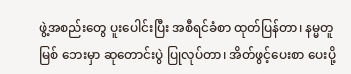ဖွဲ့အစည်းတွေ ပူးပေါင်းပြီး အစီရင်ခံစာ ထုတ်ပြန်တာ၊ နမ္မတူမြစ် ဘေးမှာ ဆုတောင်းပွဲ ပြုလုပ်တာ၊ အိတ်ဖွင့်ပေးစာ ပေးပို့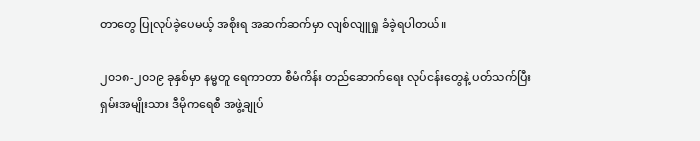တာတွေ ပြုလုပ်ခဲ့ပေမယ့် အစိုးရ အဆက်ဆက်မှာ လျစ်လျူရှု ခံခဲ့ရပါတယ်။

၂၀၁၈-၂၀၁၉ ခုနှစ်မှာ နမ္မတူ ရေကာတာ စီမံကိန်း တည်ဆောက်ရေး လုပ်ငန်းတွေနဲ့ ပတ်သက်ပြီး ရှမ်းအမျိုးသား ဒီမိုကရေစီ အဖွဲ့ချုပ်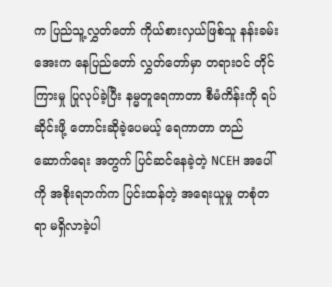က ပြည်သူ့လွှတ်တော် ကိုယ်စားလှယ်ဖြစ်သူ နန်းခမ်းအေးက နေပြည်တော် လွှတ်တော်မှာ တရားဝင် တိုင်ကြားမှု ပြုလုပ်ခဲ့ပြီး နမ္မတူရေကာတာ စီမံကိန်းကို ရပ်ဆိုင်းဖို့ တောင်းဆိုခဲ့ပေမယ့် ရေကာတာ တည်ဆောက်ရေး အတွက် ပြင်ဆင်နေခဲ့တဲ့ NCEH အပေါ်ကို အစိုးရဘက်က ပြင်းထန်တဲ့ အရေးယူမှု တစုံတရာ မရှိလာခဲ့ပါ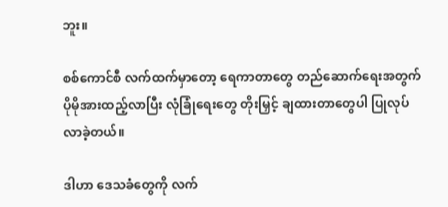ဘူး။

စစ်ကောင်စီ လက်ထက်မှာတော့ ရေကာတာတွေ တည်ဆောက်ရေးအတွက် ပိုမိုအားထည့်လာပြီး လုံခြုံရေးတွေ တိုးမြှင့် ချထားတာတွေပါ ပြုလုပ်လာခဲ့တယ်။

ဒါဟာ ဒေသခံတွေကို လက်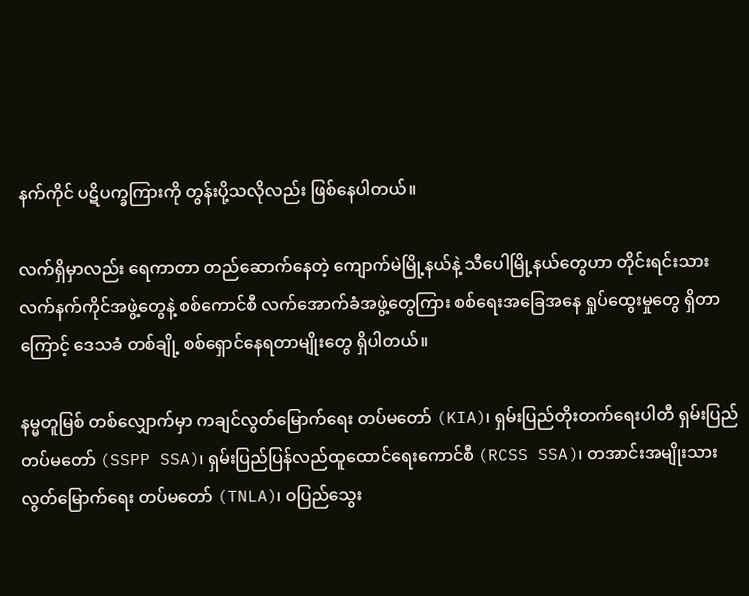နက်ကိုင် ပဋိပက္ခကြားကို တွန်းပို့သလိုလည်း ဖြစ်နေပါတယ်။

လက်ရှိမှာလည်း ရေကာတာ တည်ဆောက်နေတဲ့ ကျောက်မဲမြို့နယ်နဲ့ သီပေါမြို့နယ်တွေဟာ တိုင်းရင်းသား လက်နက်ကိုင်အဖွဲ့တွေနဲ့ စစ်ကောင်စီ လက်အောက်ခံအဖွဲ့တွေကြား စစ်ရေးအခြေအနေ ရှုပ်ထွေးမှုတွေ ရှိတာကြောင့် ဒေသခံ တစ်ချို့ စစ်ရှောင်နေရတာမျိုးတွေ ရှိပါတယ်။

နမ္မတူမြစ် တစ်လျှောက်မှာ ကချင်လွတ်မြောက်ရေး တပ်မတော် (KIA)၊ ရှမ်းပြည်တိုးတက်ရေးပါတီ ရှမ်းပြည်တပ်မတော် (SSPP SSA)၊ ရှမ်းပြည်ပြန်လည်ထူထောင်ရေးကောင်စီ (RCSS SSA)၊ တအာင်းအမျိုးသား လွတ်မြောက်ရေး တပ်မတော် (TNLA)၊ ဝပြည်သွေး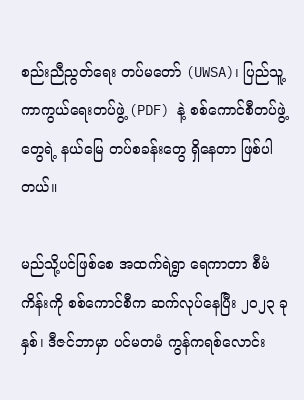စည်းညီညွတ်ရေး တပ်မတော် (UWSA)၊ ပြည်သူ့ကာကွယ်ရေးတပ်ဖွဲ့ (PDF) နဲ့ စစ်ကောင်စီတပ်ဖွဲ့တွေရဲ့ နယ်မြေ တပ်စခန်းတွေ ရှိနေတာ ဖြစ်ပါတယ်။

မည်သို့ပင်ဖြစ်စေ အထက်ရဲရွာ ရေကာတာ စီမံကိန်းကို စစ်ကောင်စီက ဆက်လုပ်နေပြီး ၂၀၂၃ ခုနှစ်၊ ဒီဇင်ဘာမှာ ပင်မတမံ ကွန်ကရစ်လောင်း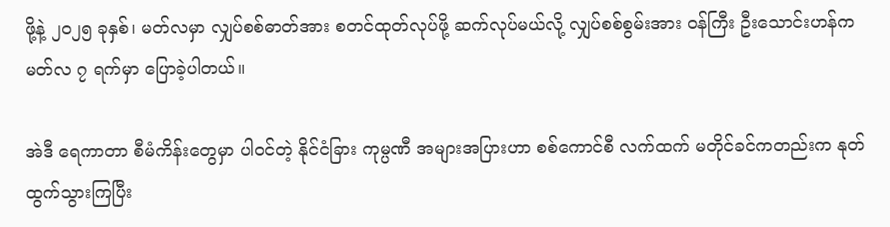ဖို့နဲ့ ၂၀၂၅ ခုနှစ်၊ မတ်လမှာ လျှပ်စစ်ဓာတ်အား စတင်ထုတ်လုပ်ဖို့ ဆက်လုပ်မယ်လို့ လျှပ်စစ်စွမ်းအား ဝန်ကြီး ဦးသောင်းဟန်က မတ်လ ၇ ရက်မှာ ပြောခဲ့ပါတယ်။

အဲဒီ ရေကာတာ စီမံကိန်းတွေမှာ ပါဝင်တဲ့ နိုင်ငံခြား ကုမ္ပဏီ အများအပြားဟာ စစ်ကောင်စီ လက်ထက် မတိုင်ခင်ကတည်းက နုတ်ထွက်သွားကြပြီး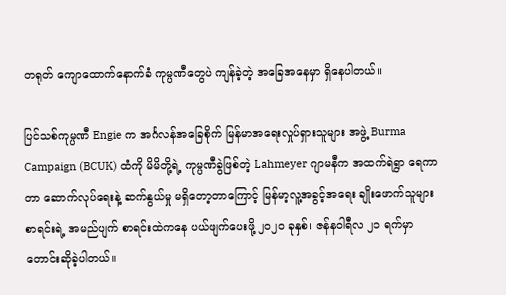တရုတ် ကျောထောက်နောက်ခံ ကုမ္ပဏီတွေပဲ ကျန်ခဲ့တဲ့ အခြေအနေမှာ ရှိနေပါတယ်။

ပြင်သစ်ကုမ္ပဏီ Engie က အင်္ဂလန်အခြေစိုက် မြန်မာအရေးလှုပ်ရှားသူများ အဖွဲ့ Burma Campaign (BCUK) ထံကို မိမိတို့ရဲ့ ကုမ္ပဏီခွဲဖြစ်တဲ့ Lahmeyer ဂျာမနီက အထက်ရဲရွာ ရေကာတာ ဆောက်လုပ်ရေးနဲ့ ဆက်နွယ်မှု မရှိတော့တာကြောင့် မြန်မာ့လူ့အခွင့်အရေး ချိုးဖောက်သူများ စာရင်းရဲ့ အမည်ပျက် စာရင်းထဲကနေ ပယ်ဖျက်ပေးဖို့ ၂၀၂၀ ခုနှစ်၊ ဇန်နဝါရီလ ၂၁ ရက်မှာ တောင်းဆိုခဲ့ပါတယ်။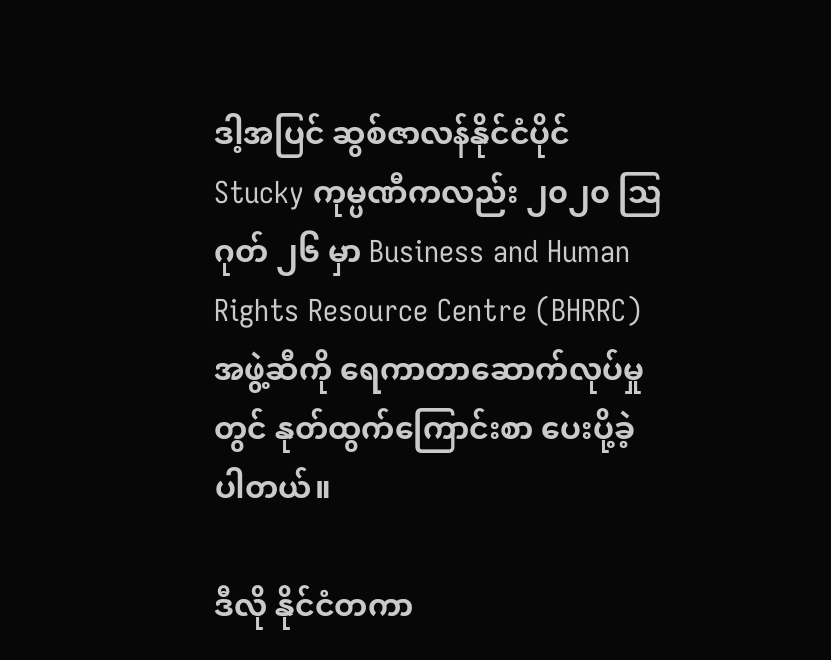ဒါ့အပြင် ဆွစ်ဇာလန်နိုင်ငံပိုင် Stucky ကုမ္ပဏီကလည်း ၂၀၂၀ ဩဂုတ် ၂၆ မှာ Business and Human Rights Resource Centre (BHRRC) အဖွဲ့ဆီကို ရေကာတာဆောက်လုပ်မှုတွင် နုတ်ထွက်ကြောင်းစာ ပေးပို့ခဲ့ပါတယ်။

ဒီလို နိုင်ငံတကာ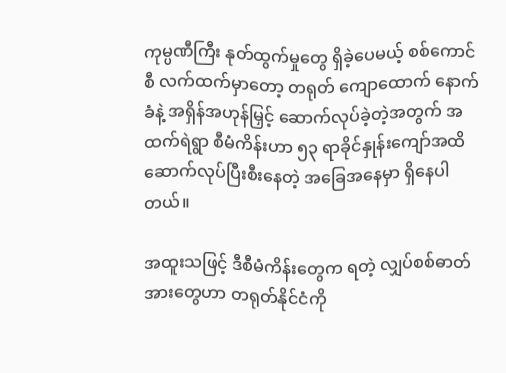ကုမ္ပဏီကြီး နုတ်ထွက်မှုတွေ ရှိခဲ့ပေမယ့် စစ်ကောင်စီ လက်ထက်မှာတော့ တရုတ် ကျောထောက် နောက်ခံနဲ့ အရှိန်အဟုန်မြှင့် ဆောက်လုပ်ခဲ့တဲ့အတွက် အထက်ရဲရွာ စီမံကိန်းဟာ ၅၃ ရာခိုင်နှုန်းကျော်အထိ ဆောက်လုပ်ပြီးစီးနေတဲ့ အခြေအနေမှာ ရှိနေပါတယ်။

အထူးသဖြင့် ဒီစီမံကိန်းတွေက ရတဲ့ လျှပ်စစ်ဓာတ်အားတွေဟာ တရုတ်နိုင်ငံကို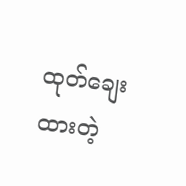ထုတ်ချေးထားတဲ့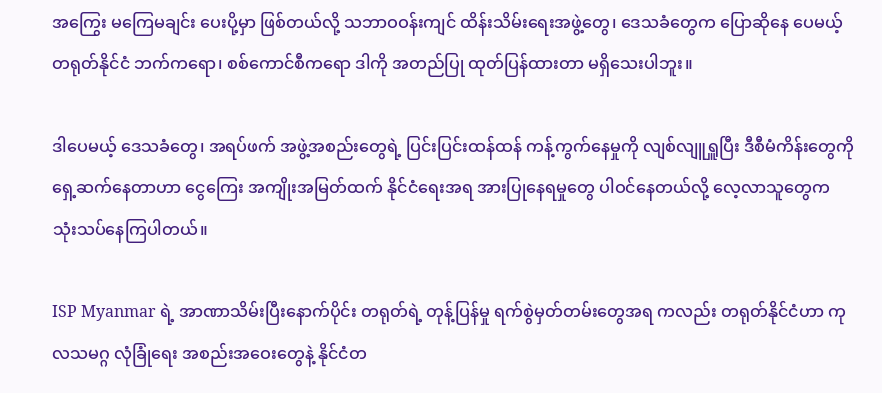အကြွေး မကြေမချင်း ပေးပို့မှာ ဖြစ်တယ်လို့ သဘာဝဝန်းကျင် ထိန်းသိမ်းရေးအဖွဲ့တွေ၊ ဒေသခံတွေက ပြောဆိုနေ ပေမယ့် တရုတ်နိုင်ငံ ဘက်ကရော၊ စစ်ကောင်စီကရော ဒါကို အတည်ပြု ထုတ်ပြန်ထားတာ မရှိသေးပါဘူး။

ဒါပေမယ့် ဒေသခံတွေ၊ အရပ်ဖက် အဖွဲ့အစည်းတွေရဲ့ ပြင်းပြင်းထန်ထန် ကန့်ကွက်နေမှုကို လျစ်လျူရှူပြီး ဒီစီမံကိန်းတွေကို ရှေ့ဆက်နေတာဟာ ငွေကြေး အကျိုးအမြတ်ထက် နိုင်ငံရေးအရ အားပြုနေရမှုတွေ ပါဝင်နေတယ်လို့ လေ့လာသူတွေက သုံးသပ်နေကြပါတယ်။

ISP Myanmar ရဲ့ အာဏာသိမ်းပြီးနောက်ပိုင်း တရုတ်ရဲ့ တုန့်ပြန်မှု ရက်စွဲမှတ်တမ်းတွေအရ ကလည်း တရုတ်နိုင်ငံဟာ ကုလသမဂ္ဂ လုံခြုံရေး အစည်းအဝေးတွေနဲ့ နိုင်ငံတ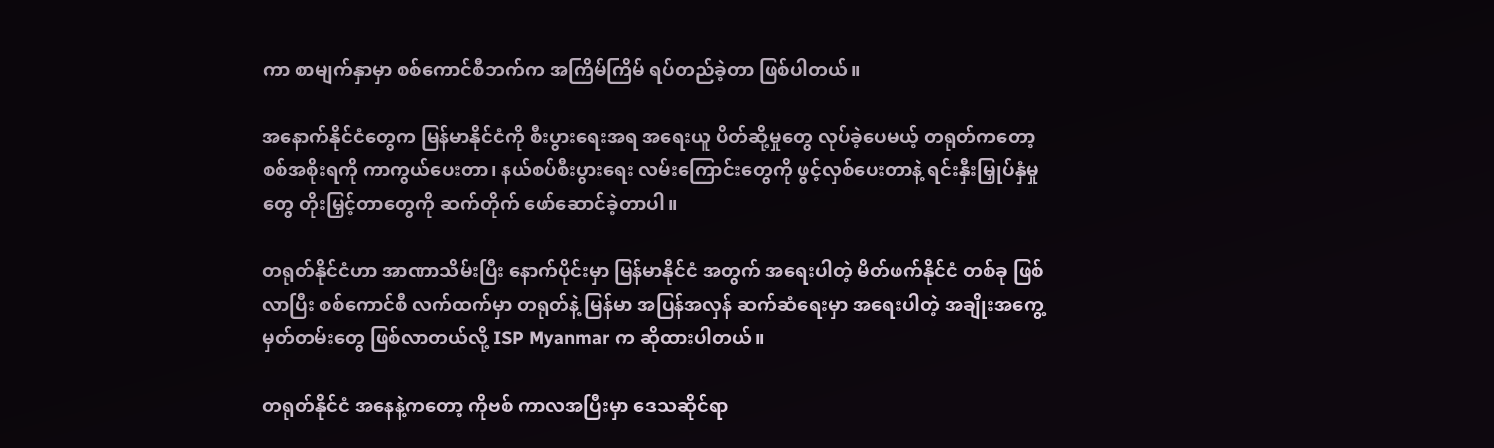ကာ စာမျက်နှာမှာ စစ်ကောင်စီဘက်က အကြိမ်ကြိမ် ရပ်တည်ခဲ့တာ ဖြစ်ပါတယ်။

အနောက်နိုင်ငံတွေက မြန်မာနိုင်ငံကို စီးပွားရေးအရ အရေးယူ ပိတ်ဆို့မှုတွေ လုပ်ခဲ့ပေမယ့် တရုတ်ကတော့ စစ်အစိုးရကို ကာကွယ်ပေးတာ၊ နယ်စပ်စီးပွားရေး လမ်းကြောင်းတွေကို ဖွင့်လှစ်ပေးတာနဲ့ ရင်းနှီးမြှုပ်နှံမှုတွေ တိုးမြှင့်တာတွေကို ဆက်တိုက် ဖော်ဆောင်ခဲ့တာပါ။

တရုတ်နိုင်ငံဟာ အာဏာသိမ်းပြီး နောက်ပိုင်းမှာ မြန်မာနိုင်ငံ အတွက် အရေးပါတဲ့ မိတ်ဖက်နိုင်ငံ တစ်ခု ဖြစ်လာပြီး စစ်ကောင်စီ လက်ထက်မှာ တရုတ်နဲ့ မြန်မာ အပြန်အလှန် ဆက်ဆံရေးမှာ အရေးပါတဲ့ အချိုးအကွေ့ မှတ်တမ်းတွေ ဖြစ်လာတယ်လို့ ISP Myanmar က ဆိုထားပါတယ်။

တရုတ်နိုင်ငံ အနေနဲ့ကတော့ ကိုဗစ် ကာလအပြီးမှာ ဒေသဆိုင်ရာ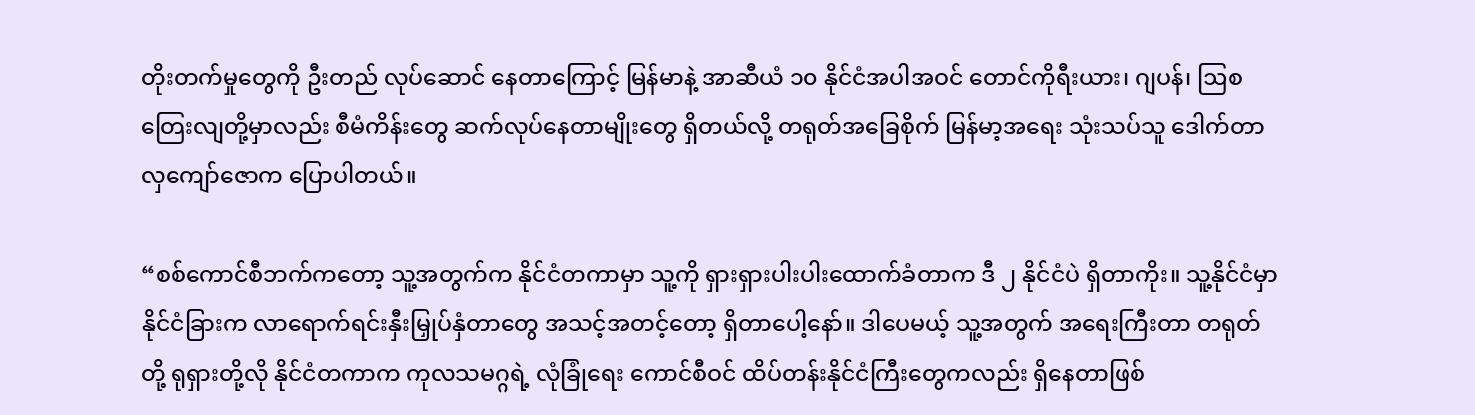တိုးတက်မှုတွေကို ဦးတည် လုပ်ဆောင် နေတာကြောင့် မြန်မာနဲ့ အာဆီယံ ၁၀ နိုင်ငံအပါအဝင် တောင်ကိုရီးယား၊ ဂျပန်၊ ဩစတြေးလျတို့မှာလည်း စီမံကိန်းတွေ ဆက်လုပ်နေတာမျိုးတွေ ရှိတယ်လို့ တရုတ်အခြေစိုက် မြန်မာ့အရေး သုံးသပ်သူ ဒေါက်တာလှကျော်ဇောက ပြောပါတယ်။

“စစ်ကောင်စီဘက်ကတော့ သူ့အတွက်က နိုင်ငံတကာမှာ သူ့ကို ရှားရှားပါးပါးထောက်ခံတာက ဒီ ၂ နိုင်ငံပဲ ရှိတာကိုး။ သူ့နိုင်ငံမှာ နိုင်ငံခြားက လာရောက်ရင်းနှီးမြှုပ်နှံတာတွေ အသင့်အတင့်တော့ ရှိတာပေါ့နော်။ ဒါပေမယ့် သူ့အတွက် အရေးကြီးတာ တရုတ်တို့ ရုရှားတို့လို နိုင်ငံတကာက ကုလသမဂ္ဂရဲ့ လုံခြုံရေး ကောင်စီဝင် ထိပ်တန်းနိုင်ငံကြီးတွေကလည်း ရှိနေတာဖြစ်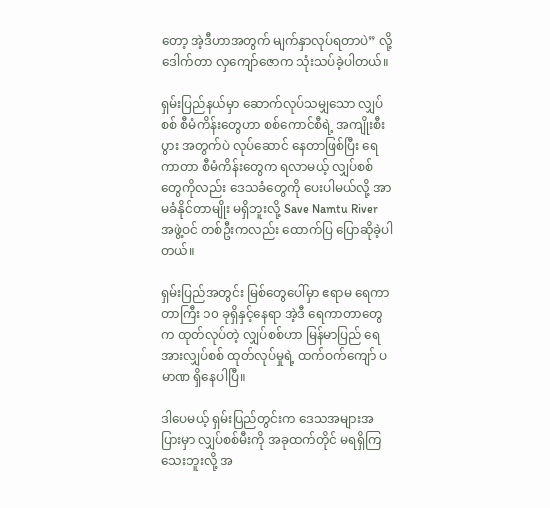တော့ အဲ့ဒီဟာအတွက် မျက်နှာလုပ်ရတာပဲ” လို့ ဒေါက်တာ လှကျော်ဇောက သုံးသပ်ခဲ့ပါတယ်။

ရှမ်းပြည်နယ်မှာ ဆောက်လုပ်သမျှသော လျှပ်စစ် စီမံကိန်းတွေဟာ စစ်ကောင်စီရဲ့ အကျိုးစီးပွား အတွက်ပဲ လုပ်ဆောင် နေတာဖြစ်ပြီး ရေကာတာ စီမံကိန်းတွေက ရလာမယ့် လျှပ်စစ်တွေကိုလည်း ဒေသခံတွေကို ပေးပါမယ်လို့ အာမခံနိုင်တာမျိုး မရှိဘူးလို့ Save Namtu River အဖွဲ့ဝင် တစ်ဦးကလည်း ထောက်ပြ ပြောဆိုခဲ့ပါတယ်။

ရှမ်းပြည်အတွင်း မြစ်တွေပေါ်မှာ ဧရာမ ရေကာတာကြီး ၁၀ ခုရှိနှင့်နေရာ အဲ့ဒီ ရေကာတာတွေက ထုတ်လုပ်တဲ့ လျှပ်စစ်ဟာ မြန်မာပြည် ရေအားလျှပ်စစ် ထုတ်လုပ်မှုရဲ့ ထက်ဝက်ကျော် ပမာဏ ရှိနေပါပြီ။

ဒါပေမယ့် ရှမ်းပြည်တွင်းက ဒေသအများအပြားမှာ လျှပ်စစ်မီးကို အခုထက်တိုင် မရရှိကြသေးဘူးလို့ အ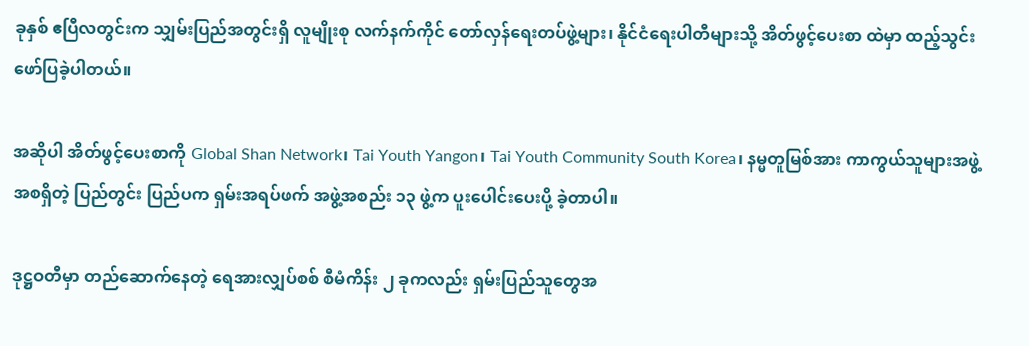ခုနှစ် ဧပြီလတွင်းက သျှမ်းပြည်အတွင်းရှိ လူမျိုးစု လက်နက်ကိုင် တော်လှန်ရေးတပ်ဖွဲ့များ၊ နိုင်ငံရေးပါတီများသို့ အိတ်ဖွင့်ပေးစာ ထဲမှာ ထည့်သွင်း ဖော်ပြခဲ့ပါတယ်။

အဆိုပါ အိတ်ဖွင့်ပေးစာကို Global Shan Network၊ Tai Youth Yangon၊ Tai Youth Community South Korea၊ နမ္မတူမြစ်အား ကာကွယ်သူများအဖွဲ့ အစရှိတဲ့ ပြည်တွင်း ပြည်ပက ရှမ်းအရပ်ဖက် အဖွဲ့အစည်း ၁၃ ဖွဲ့က ပူးပေါင်းပေးပို့ ခဲ့တာပါ။

ဒုဋ္ဌဝတီမှာ တည်ဆောက်နေတဲ့ ရေအားလျှပ်စစ် စီမံကိန်း ၂ ခုကလည်း ရှမ်းပြည်သူတွေအ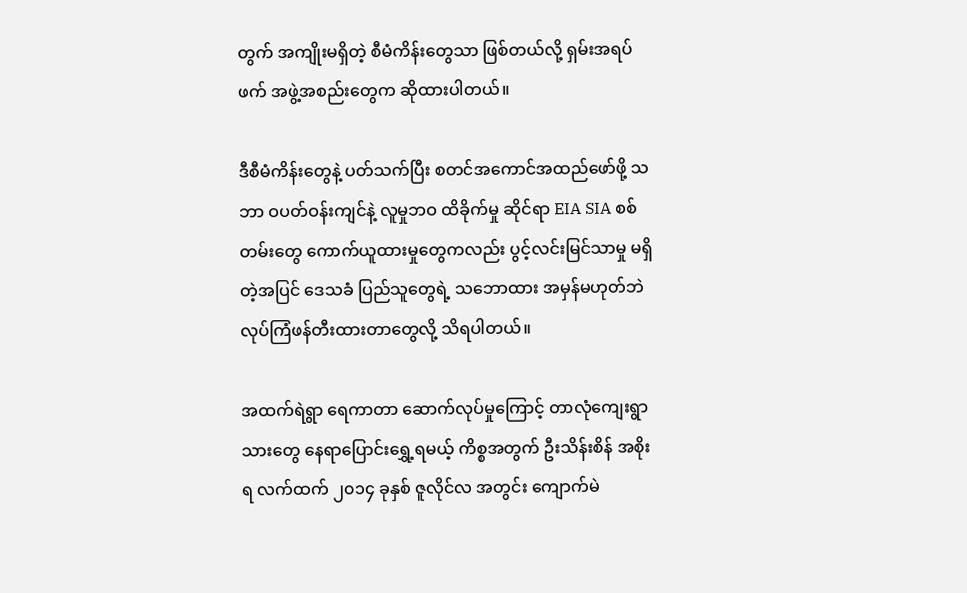တွက် အကျိုးမရှိတဲ့ စီမံကိန်းတွေသာ ဖြစ်တယ်လို့ ရှမ်းအရပ်ဖက် အဖွဲ့အစည်းတွေက ဆိုထားပါတယ်။

ဒီစီမံကိန်းတွေနဲ့ ပတ်သက်ပြီး စတင်အကောင်အထည်ဖော်ဖို့ သဘာ ဝပတ်ဝန်းကျင်နဲ့ လူမှုဘဝ ထိခိုက်မှု ဆိုင်ရာ EIA SIA စစ်တမ်းတွေ ကောက်ယူထားမှုတွေကလည်း ပွင့်လင်းမြင်သာမှု မရှိတဲ့အပြင် ဒေသခံ ပြည်သူတွေရဲ့ သဘောထား အမှန်မဟုတ်ဘဲ လုပ်ကြံဖန်တီးထားတာတွေလို့ သိရပါတယ်။

အထက်ရဲရွာ ရေကာတာ ဆောက်လုပ်မှုကြောင့် တာလုံကျေးရွာသားတွေ နေရာပြောင်းရွှေ့ရမယ့် ကိစ္စအတွက် ဦးသိန်းစိန် အစိုးရ လက်ထက် ၂၀၁၄ ခုနှစ် ဇူလိုင်လ အတွင်း ကျောက်မဲ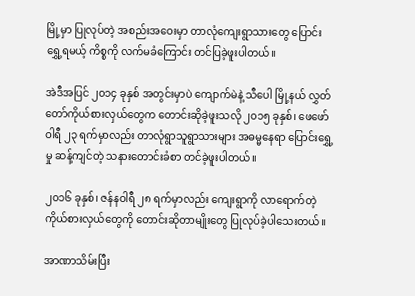မြို့မှာ ပြုလုပ်တဲ့ အစည်းအဝေးမှာ တာလုံကျေးရွာသားတွေ ပြောင်းရွှေ့ရမယ့် ကိစ္စကို လက်မခံကြောင်း တင်ပြခဲ့ဖူးပါတယ်။

အဲဒီအပြင် ၂၀၁၄ ခုနှစ် အတွင်းမှာပဲ ကျောက်မဲနဲ့ သီပေါ မြို့နယ် လွှတ်တော်ကိုယ်စားလှယ်တွေက တောင်းဆိုခဲ့ဖူးသလို ၂၀၁၅ ခုနှစ်၊ ဖေဖော်ဝါရီ ၂၃ ရက်မှာလည်း တာလုံရွာသူရွာသားများ အဓမ္မနေရာ ပြောင်းရွှေ့မှု ဆန့်ကျင်တဲ့ သနားတောင်းခံစာ တင်ခဲ့ဖူးပါတယ်။

၂၀၁၆ ခုနှစ်၊ ဇန်နဝါရီ ၂၈ ရက်မှာလည်း ကျေးရွာကို လာရောက်တဲ့ ကိုယ်စားလှယ်တွေကို တောင်းဆိုတာမျိုးတွေ ပြုလုပ်ခဲ့ပါသေးတယ်။

အာဏာသိမ်းပြီး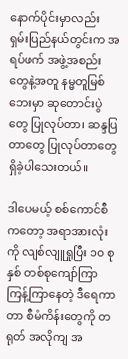နောက်ပိုင်းမှာလည်း ရှမ်းပြည်နယ်တွင်းက အရပ်ဖက် အဖွဲ့အစည်းတွေနဲ့အတူ နမ္မတူမြစ် ဘေးမှာ ဆုတောင်းပွဲတွေ ပြုလုပ်တာ၊ ဆန္ဒပြတာတွေ ပြုလုပ်တာတွေ ရှိခဲ့ပါသေးတယ်။

ဒါပေမယ့် စစ်ကောင်စီကတော့ အရာအားလုံးကို လျစ်လျူရှုပြီး ၁၀ စုနှစ် တစ်စုကျော်ကြာ ကြန့်ကြာနေတဲ့ ဒီရေကာတာ စီမံကိန်းတွေကို တရုတ် အလိုကျ အ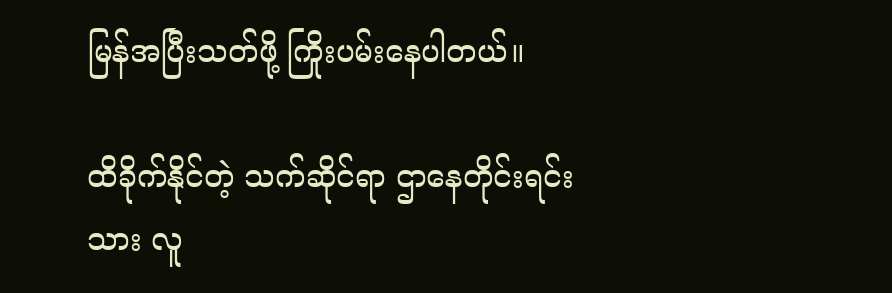မြန်အပြီးသတ်ဖို့ ကြိုးပမ်းနေပါတယ်။

ထိခိုက်နိုင်တဲ့ သက်ဆိုင်ရာ ဌာနေတိုင်းရင်းသား လူ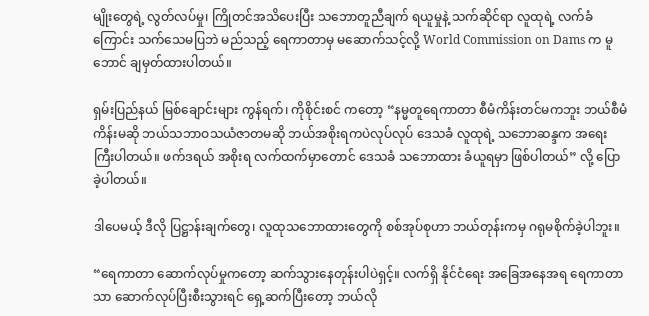မျိုးတွေရဲ့ လွတ်လပ်မှု၊ ကြိုတင်အသိပေးပြီး သဘောတူညီချက် ရယူမှုနဲ့ သက်ဆိုင်ရာ လူထုရဲ့ လက်ခံကြောင်း သက်သေမပြဘဲ မည်သည့် ရေကာတာမှ မဆောက်သင့်လို့ World Commission on Dams က မူဘောင် ချမှတ်ထားပါတယ်။

ရှမ်းပြည်နယ် မြစ်ချောင်းများ ကွန်ရက်၊ ကိုစိုင်းစင် ကတော့ “နမ္မတူရေကာတာ စီမံကိန်းတင်မကဘူး ဘယ်စီမံကိန်းမဆို ဘယ်သဘာဝသယံဇာတမဆို ဘယ်အစိုးရကပဲလုပ်လုပ် ဒေသခံ လူထုရဲ့ သဘောဆန္ဒက အရေးကြီးပါတယ်။ ဖက်ဒရယ် အစိုးရ လက်ထက်မှာတောင် ဒေသခံ သဘောထား ခံယူရမှာ ဖြစ်ပါတယ်” လို့ ပြောခဲ့ပါတယ်။

ဒါပေမယ့် ဒီလို ပြဋ္ဌာန်းချက်တွေ၊ လူထုသဘောထားတွေကို စစ်အုပ်စုဟာ ဘယ်တုန်းကမှ ဂရုမစိုက်ခဲ့ပါဘူး။

“ရေကာတာ ဆောက်လုပ်မှုကတော့ ဆက်သွားနေတုန်းပါပဲရှင့်။ လက်ရှိ နိုင်ငံရေး အခြေအနေအရ ရေကာတာသာ ဆောက်လုပ်ပြီးစီးသွားရင် ရှေ့ဆက်ပြီးတော့ ဘယ်လို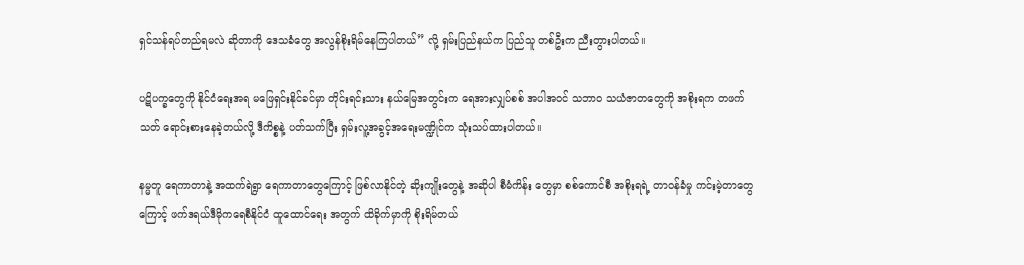ရှင်သန်ရပ်တည်ရမလဲ ဆိုတာကို ဒေသခံတွေ အလွန်စိုးရိမ်နေကြပါတယ်” လို့ ရှမ်းပြည်နယ်က ပြည်သူ တစ်ဦးက ညီးတွားပါတယ်။

ပဋိပက္ခတွေကို နိုင်ငံရေးအရ မဖြေရှင်းနိုင်ခင်မှာ တိုင်းရင်းသား နယ်မြေအတွင်းက ရေအားလျှပ်စစ် အပါအဝင် သဘာဝ သယံဇာတတွေကို အစိုးရက တဖက်သတ် ရောင်းစားနေခဲ့တယ်လို့ ဒီကိစ္စနဲ့ ပတ်သက်ပြီး ရှမ်းလူ့အခွင့်အရေးမဏ္ဍိုင်က သုံးသပ်ထားပါတယ်။

နမ္မတူ ရေကာတာနဲ့ အထက်ရဲရွာ ရေကာတာတွေကြောင့် ဖြစ်လာနိုင်တဲ့ ဆိုးကျိုးတွေနဲ့ အဆိုပါ စီမံကိန်း တွေမှာ စစ်ကောင်စီ အစိုးရရဲ့ တာဝန်ခံမှု ကင်းမဲ့တာတွေကြောင့် ဖက်ဒရယ်ဒီမိုကရေစီနိုင်ငံ ထူထောင်ရေး အတွက် ထိခိုက်မှာကို စိုးရိမ်တယ်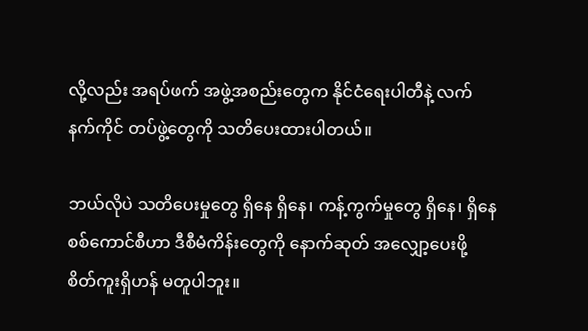လို့လည်း အရပ်ဖက် အဖွဲ့အစည်းတွေက နိုင်ငံရေးပါတီနဲ့ လက်နက်ကိုင် တပ်ဖွဲ့တွေကို သတိပေးထားပါတယ်။

ဘယ်လိုပဲ သတိပေးမှုတွေ ရှိနေ ရှိနေ၊ ကန့်ကွက်မှုတွေ ရှိနေ၊ ရှိနေ စစ်ကောင်စီဟာ ဒီစီမံကိန်း‌တွေကို နောက်ဆုတ် အလျှော့ပေးဖို့ စိတ်ကူးရှိဟန် မတူပါဘူး။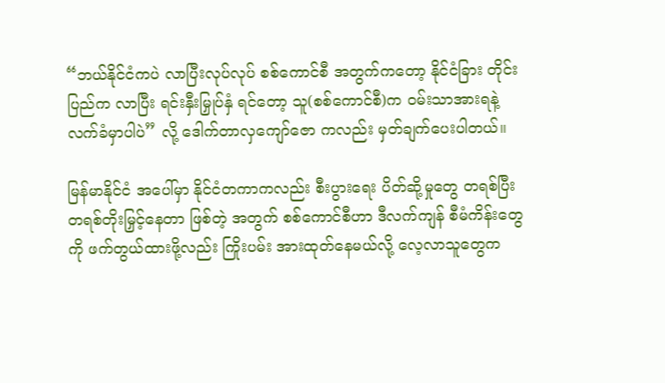“ဘယ်နိုင်ငံကပဲ လာပြီးလုပ်လုပ် စစ်ကောင်စီ အတွက်ကတော့ နိုင်ငံခြား တိုင်းပြည်က လာပြီး ရင်းနှီးမြှုပ်နှံ ရင်တော့ သူ(စစ်ကောင်စီ)က ဝမ်းသာအားရနဲ့ လက်ခံမှာပါပဲ” လို့ ဒေါက်တာလှကျော်ဇော ကလည်း မှတ်ချက်ပေးပါတယ်။

မြန်မာနိုင်ငံ အပေါ်မှာ နိုင်ငံတကာကလည်း စီးပွားရေး ပိတ်ဆို့မှုတွေ တရစ်ပြီး တရစ်တိုးမြှင့်နေတာ ဖြစ်တဲ့ အတွက် စစ်ကောင်စီဟာ ဒီလက်ကျန် စီမံကိန်းတွေကို ဖက်တွယ်ထားဖို့လည်း ကြိုးပမ်း အားထုတ်နေမယ်လို့ လေ့လာသူတွေက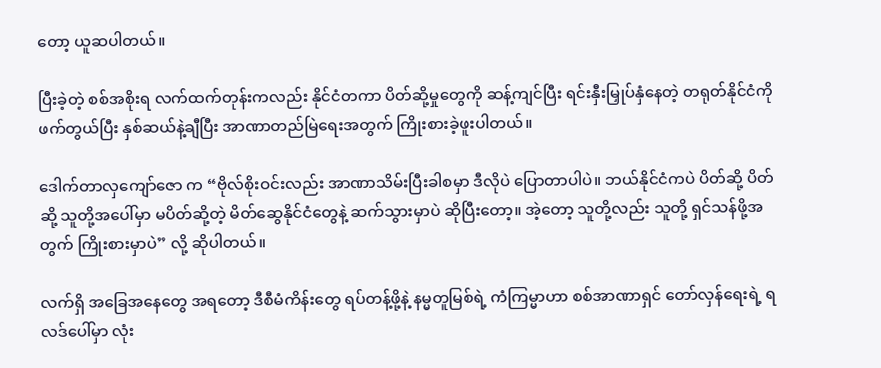တော့ ယူဆပါတယ်။

ပြီးခဲ့တဲ့ စစ်အစိုးရ လက်ထက်တုန်းကလည်း နိုင်ငံတကာ ပိတ်ဆို့မှုတွေကို ဆန့်ကျင်ပြီး ရင်းနှီးမြှုပ်နှံနေတဲ့ တရုတ်နိုင်ငံကို ဖက်တွယ်ပြီး နှစ်ဆယ်နဲ့ချီပြီး အာဏာတည်မြဲရေးအတွက် ကြိုးစားခဲ့ဖူးပါတယ်။

ဒေါက်တာလှကျော်ဇော က “ဗိုလ်စိုးဝင်းလည်း အာဏာသိမ်းပြီးခါစမှာ ဒီလိုပဲ ပြောတာပါပဲ။ ဘယ်နိုင်ငံကပဲ ပိတ်ဆို့ ပိတ်ဆို့ သူတို့အပေါ်မှာ မပိတ်ဆို့တဲ့ မိတ်ဆွေနိုင်ငံတွေနဲ့ ဆက်သွားမှာပဲ ဆိုပြီးတော့။ အဲ့တော့ သူတို့လည်း သူတို့ ရှင်သန်ဖို့အတွက် ကြိုးစားမှာပဲ” လို့ ဆိုပါတယ်။

လက်ရှိ အခြေအနေတွေ အရတော့ ဒီစီမံကိန်းတွေ ရပ်တန့်ဖို့နဲ့ နမ္မတူမြစ်ရဲ့ ကံကြမ္မာဟာ စစ်အာဏာရှင် တော်လှန်ရေးရဲ့ ရလဒ်ပေါ်မှာ လုံး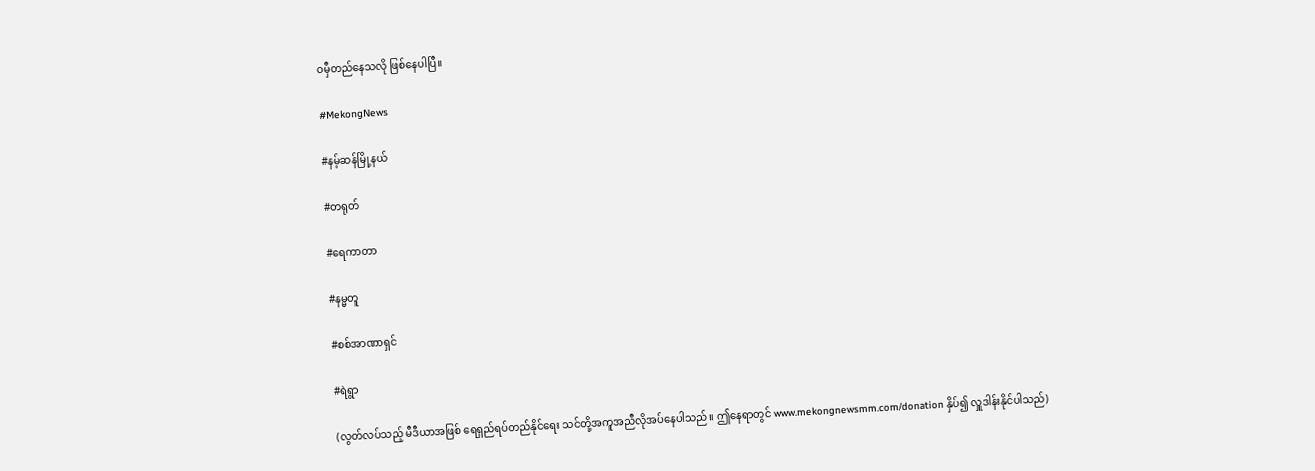ဝမှီတည်နေသလို ဖြစ်နေပါပြီ။

#MekongNews

#နမ့်ဆန်မြို့နယ်

#တရုတ်

#ရေကာတာ

#နမ္မတူ

#စစ်အာဏာရှင်

#ရဲရွာ

(လွတ်လပ်သည့် မီဒီယာအဖြစ် ရေရှည်ရပ်တည်နိုင်ရေး သင်တို့အကူအညီလိုအပ်နေပါသည်။ ဤနေရာတွင် www.mekongnewsmm.com/donation နှိပ်၍ လှူဒါန်းနိုင်ပါသည်)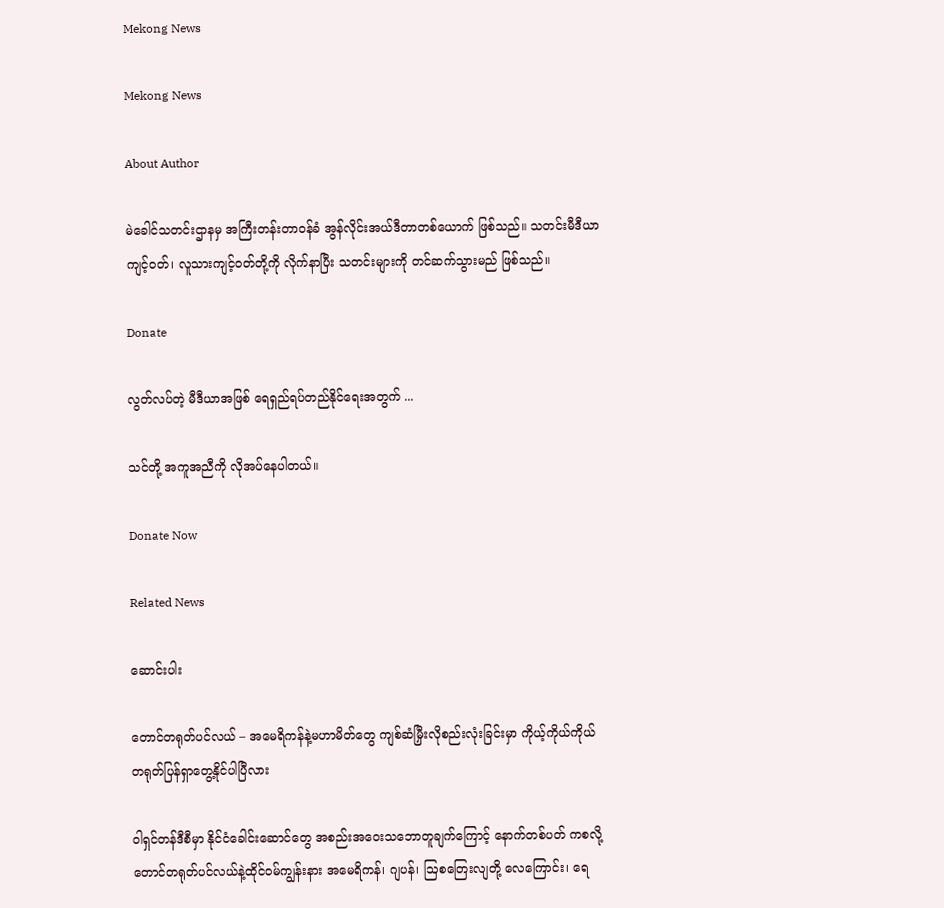Mekong News

Mekong News

About Author

မဲခေါင်သတင်းဌာနမှ အကြီးတန်းတာဝန်ခံ အွန်လိုင်းအယ်ဒီတာတစ်ယောက် ဖြစ်သည်။ သတင်းမီဒီယာကျင့်ဝတ်၊ လူသားကျင့်ဝတ်တို့ကို လိုက်နာပြီး သတင်းများကို တင်ဆက်သွားမည် ဖြစ်သည်။

Donate

လွတ်လပ်တဲ့ မီဒီယာအဖြစ် ရေရှည်ရပ်တည်နိုင်ရေးအတွက် ...

သင်တို့ အကူအညီကို လိုအပ်နေပါတယ်။

Donate Now

Related News

ဆောင်းပါး

တောင်တရုတ်ပင်လယ် – အမေရိကန်နဲ့မဟာမိတ်တွေ ကျစ်ဆံမြှီးလိုစည်းလုံးခြင်းမှာ ကိုယ့်ကိုယ်ကိုယ် တရုတ်ပြန်ရှာတွေ့နိုင်ပါပြီလား

ဝါရှင်တန်ဒီစီမှာ နိုင်ငံခေါင်းဆောင်တွေ အစည်းအဝေးသဘောတူချက်ကြောင့် နောက်တစ်ပတ် ကစလို့ တောင်တရုတ်ပင်လယ်နဲ့ထိုင်ဝမ်ကျွန်းနား အမေရိကန်၊ ဂျပန်၊ ဩစတြေးလျတို့ လေကြောင်း၊ ရေ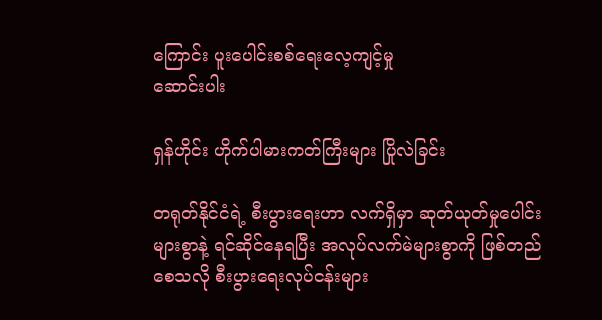ကြောင်း ပူးပေါင်းစစ်ရေးလေ့ကျင့်မှု
ဆောင်းပါး

ရှန်ဟိုင်း ဟိုက်ပါမားကတ်ကြီးများ ပြိုလဲခြင်း

တရုတ်နိုင်ငံရဲ့ စီးပွားရေးဟာ လက်ရှိမှာ ဆုတ်ယုတ်မှုပေါင်းများစွာနဲ့ ရင်ဆိုင်နေရပြီး အလုပ်လက်မဲများစွာကို ဖြစ်တည်စေသလို စီးပွားရေးလုပ်ငန်းများ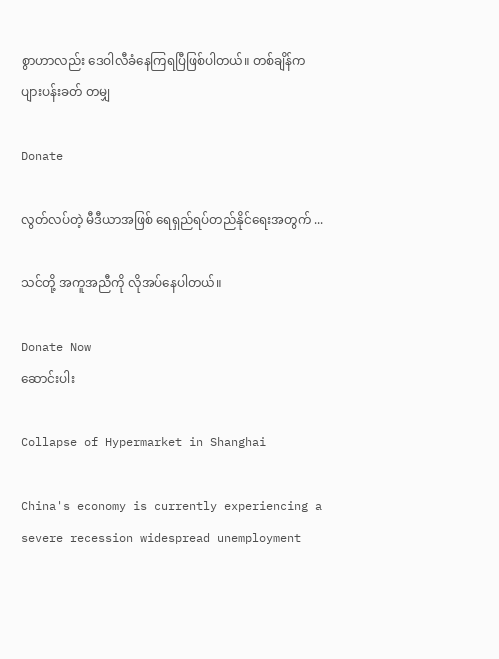စွာဟာလည်း ဒေဝါလီခံနေကြရပြီဖြစ်ပါတယ်။ တစ်ချိန်က ပျားပန်းခတ် တမျှ

Donate

လွတ်လပ်တဲ့ မီဒီယာအဖြစ် ရေရှည်ရပ်တည်နိုင်ရေးအတွက် ...

သင်တို့ အကူအညီကို လိုအပ်နေပါတယ်။

Donate Now
ဆောင်းပါး

Collapse of Hypermarket in Shanghai

China's economy is currently experiencing a severe recession widespread unemployment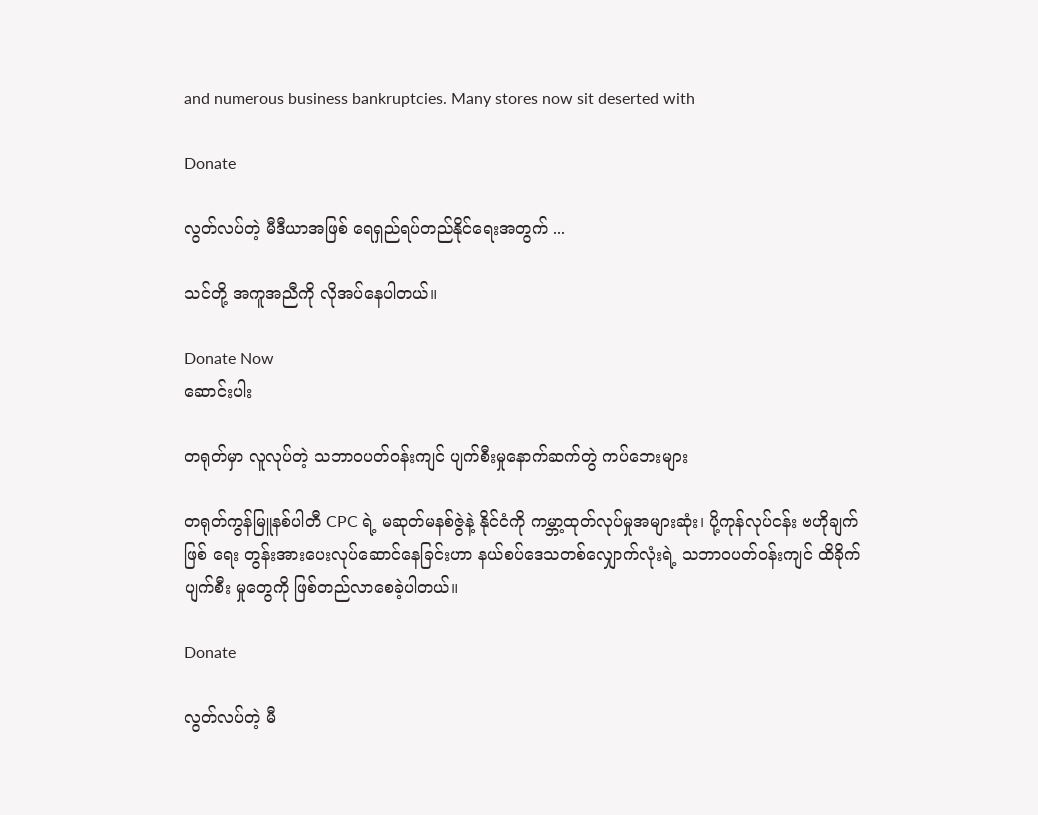and numerous business bankruptcies. Many stores now sit deserted with

Donate

လွတ်လပ်တဲ့ မီဒီယာအဖြစ် ရေရှည်ရပ်တည်နိုင်ရေးအတွက် ...

သင်တို့ အကူအညီကို လိုအပ်နေပါတယ်။

Donate Now
ဆောင်းပါး

တရုတ်မှာ လူလုပ်တဲ့ သဘာ၀ပတ်ဝန်းကျင် ပျက်စီးမှုနောက်ဆက်တွဲ ကပ်ဘေးများ

တရုတ်ကွန်မြူနစ်ပါတီ CPC ရဲ့ မဆုတ်မနစ်ဇွဲနဲ့ နိုင်ငံကို ကမ္ဘာ့ထုတ်လုပ်မှုအများဆုံး၊ ပို့ကုန်လုပ်ငန်း ဗဟိုချက်ဖြစ် ရေး တွန်းအားပေးလုပ်ဆောင်နေခြင်းဟာ နယ်စပ်ဒေသတစ်လျှောက်လုံးရဲ့ သဘာ၀ပတ်ဝန်းကျင် ထိခိုက်ပျက်စီး မှုတွေကို ဖြစ်တည်လာစေခဲ့ပါတယ်။

Donate

လွတ်လပ်တဲ့ မီ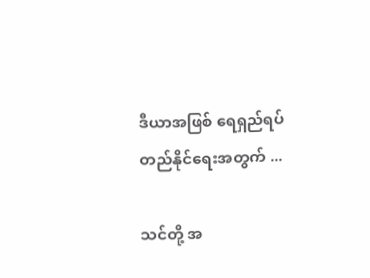ဒီယာအဖြစ် ရေရှည်ရပ်တည်နိုင်ရေးအတွက် ...

သင်တို့ အ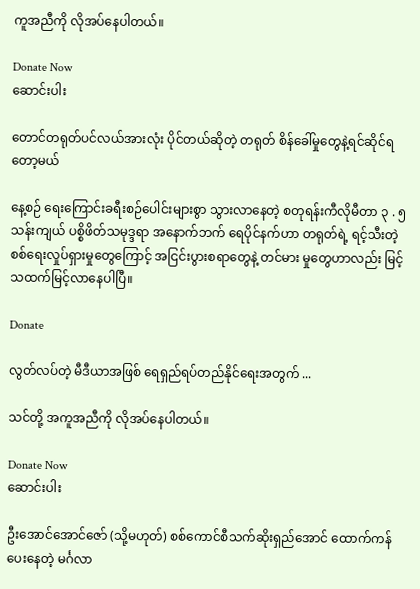ကူအညီကို လိုအပ်နေပါတယ်။

Donate Now
ဆောင်းပါး

တောင်တရုတ်ပင်လယ်အားလုံး ပိုင်တယ်ဆိုတဲ့ တရုတ် စိန်ခေါ်မှုတွေနဲ့ရင်ဆိုင်ရတော့မယ်

နေ့စဉ် ရေးကြောင်းခရီးစဉ်ပေါင်းများစွာ သွားလာနေတဲ့ စတုရန်းကီလိုမီတာ ၃ . ၅ သန်းကျယ် ပစ္စိဖိတ်သမုဒ္ဒရာ အနောက်ဘက် ရေပိုင်နက်ဟာ တရုတ်ရဲ့ ရင့်သီးတဲ့ စစ်ရေးလှုပ်ရှားမှုတွေကြောင့် အငြင်းပွားစရာတွေနဲ့ တင်မား မှုတွေဟာလည်း မြင့်သထက်မြင့်လာနေပါပြီ။

Donate

လွတ်လပ်တဲ့ မီဒီယာအဖြစ် ရေရှည်ရပ်တည်နိုင်ရေးအတွက် ...

သင်တို့ အကူအညီကို လိုအပ်နေပါတယ်။

Donate Now
ဆောင်းပါး

ဦးအောင်အောင်ဇော် (သို့မဟုတ်) စစ်ကောင်စီသက်ဆိုးရှည်အောင် ထောက်ကန်ပေးနေတဲ့ မင်္ဂလာ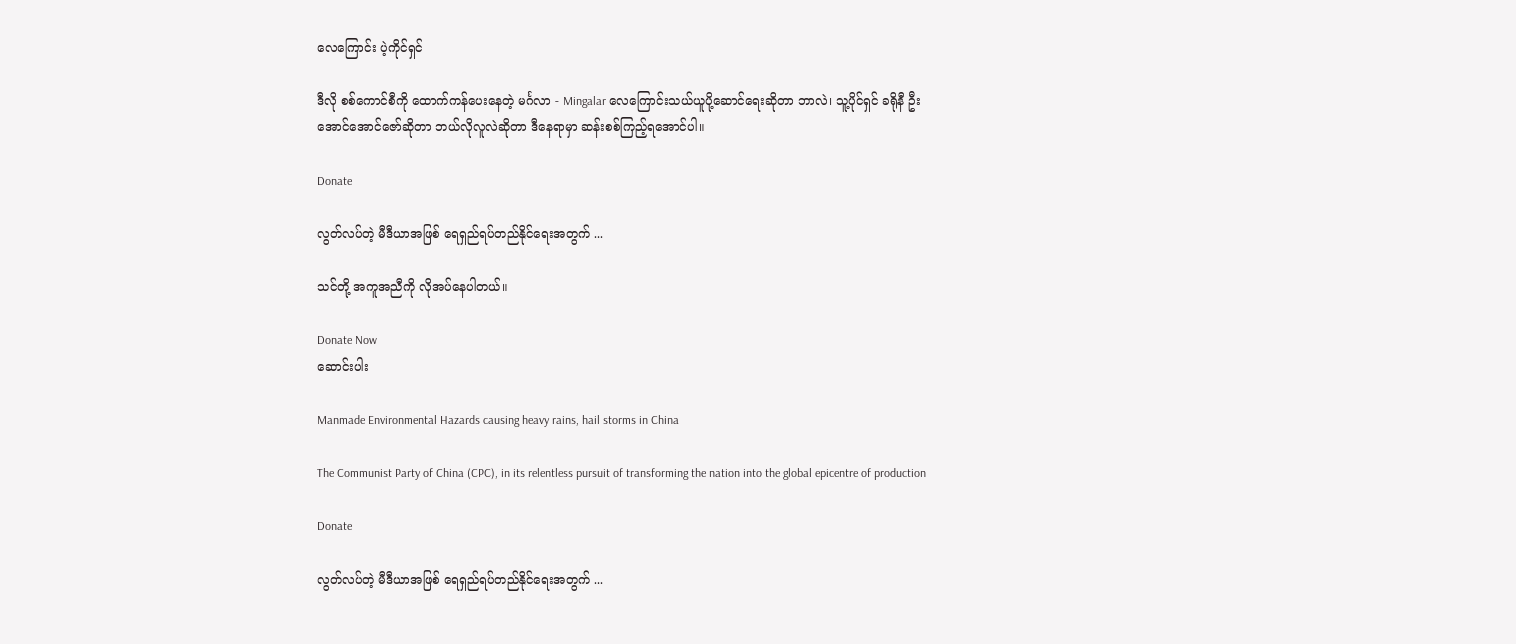လေကြောင်း ပဲ့ကိုင်ရှင်

ဒီလို စစ်ကောင်စီကို ထောက်ကန်ပေးနေတဲ့ မင်္ဂလာ - Mingalar လေကြောင်းသယ်ယူပို့ဆောင်ရေးဆိုတာ ဘာလဲ၊ သူ့ပိုင်ရှင် ခရိုနီ ဦးအောင်အောင်ဇော်ဆိုတာ ဘယ်လိုလူလဲဆိုတာ ဒီနေရာမှာ ဆန်းစစ်ကြည့်ရအောင်ပါ။

Donate

လွတ်လပ်တဲ့ မီဒီယာအဖြစ် ရေရှည်ရပ်တည်နိုင်ရေးအတွက် ...

သင်တို့ အကူအညီကို လိုအပ်နေပါတယ်။

Donate Now
ဆောင်းပါး

Manmade Environmental Hazards causing heavy rains, hail storms in China

The Communist Party of China (CPC), in its relentless pursuit of transforming the nation into the global epicentre of production

Donate

လွတ်လပ်တဲ့ မီဒီယာအဖြစ် ရေရှည်ရပ်တည်နိုင်ရေးအတွက် ...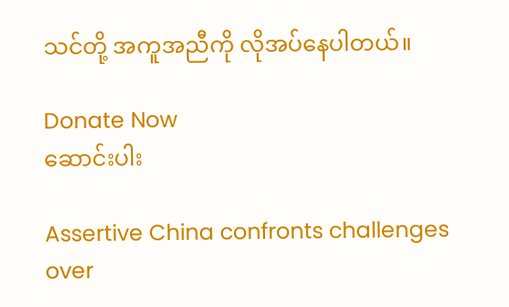သင်တို့ အကူအညီကို လိုအပ်နေပါတယ်။

Donate Now
ဆောင်းပါး

Assertive China confronts challenges over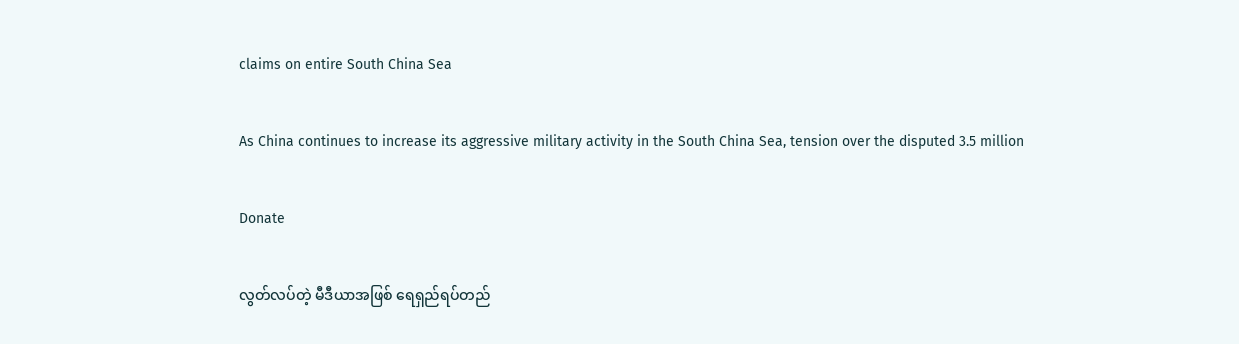claims on entire South China Sea

As China continues to increase its aggressive military activity in the South China Sea, tension over the disputed 3.5 million

Donate

လွတ်လပ်တဲ့ မီဒီယာအဖြစ် ရေရှည်ရပ်တည်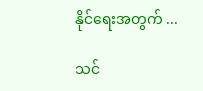နိုင်ရေးအတွက် ...

သင်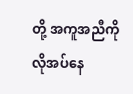တို့ အကူအညီကို လိုအပ်နေ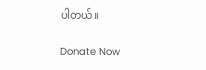ပါတယ်။

Donate Now